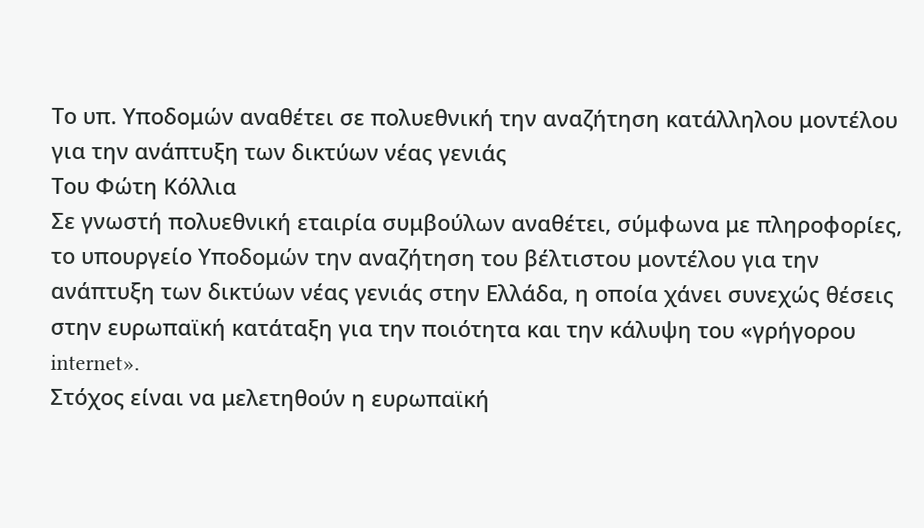Το υπ. Υποδομών αναθέτει σε πολυεθνική την αναζήτηση κατάλληλου μοντέλου για την ανάπτυξη των δικτύων νέας γενιάς
Του Φώτη Κόλλια
Σε γνωστή πολυεθνική εταιρία συμβούλων αναθέτει, σύμφωνα με πληροφορίες, το υπουργείο Υποδομών την αναζήτηση του βέλτιστου μοντέλου για την ανάπτυξη των δικτύων νέας γενιάς στην Ελλάδα, η οποία χάνει συνεχώς θέσεις στην ευρωπαϊκή κατάταξη για την ποιότητα και την κάλυψη του «γρήγορου internet».
Στόχος είναι να μελετηθούν η ευρωπαϊκή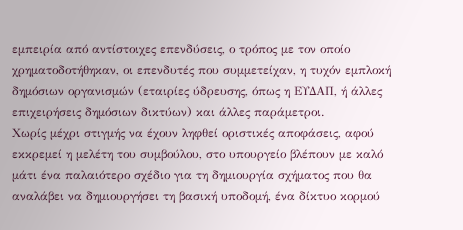εμπειρία από αντίστοιχες επενδύσεις, ο τρόπος με τον οποίο χρηματοδοτήθηκαν, οι επενδυτές που συμμετείχαν, η τυχόν εμπλοκή δημόσιων οργανισμών (εταιρίες ύδρευσης, όπως η ΕΥΔΑΠ, ή άλλες επιχειρήσεις δημόσιων δικτύων) και άλλες παράμετροι.
Χωρίς μέχρι στιγμής να έχουν ληφθεί οριστικές αποφάσεις, αφού εκκρεμεί η μελέτη του συμβούλου, στο υπουργείο βλέπουν με καλό μάτι ένα παλαιότερο σχέδιο για τη δημιουργία σχήματος που θα αναλάβει να δημιουργήσει τη βασική υποδομή, ένα δίκτυο κορμού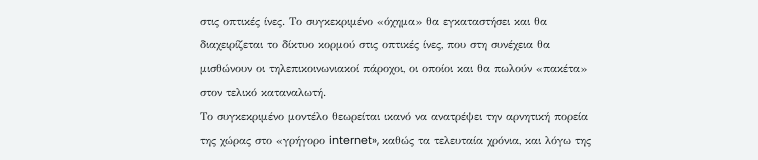στις οπτικές ίνες. Το συγκεκριμένο «όχημα» θα εγκαταστήσει και θα διαχειρίζεται το δίκτυο κορμού στις οπτικές ίνες, που στη συνέχεια θα μισθώνουν οι τηλεπικοινωνιακοί πάροχοι, οι οποίοι και θα πωλούν «πακέτα» στον τελικό καταναλωτή.
Το συγκεκριμένο μοντέλο θεωρείται ικανό να ανατρέψει την αρνητική πορεία της χώρας στο «γρήγορο internet», καθώς τα τελευταία χρόνια, και λόγω της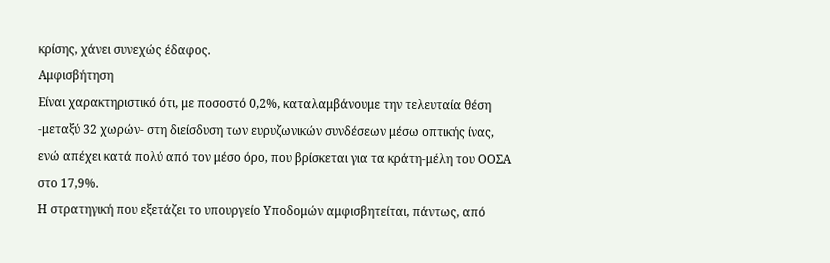κρίσης, χάνει συνεχώς έδαφος.
Αμφισβήτηση
Είναι χαρακτηριστικό ότι, με ποσοστό 0,2%, καταλαμβάνουμε την τελευταία θέση -μεταξύ 32 χωρών- στη διείσδυση των ευρυζωνικών συνδέσεων μέσω οπτικής ίνας, ενώ απέχει κατά πολύ από τον μέσο όρο, που βρίσκεται για τα κράτη-μέλη του ΟΟΣΑ στο 17,9%.
Η στρατηγική που εξετάζει το υπουργείο Υποδομών αμφισβητείται, πάντως, από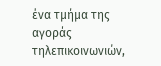ένα τμήμα της αγοράς τηλεπικοινωνιών,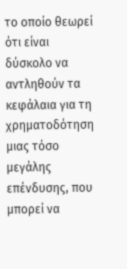το οποίο θεωρεί ότι είναι δύσκολο να αντληθούν τα κεφάλαια για τη χρηματοδότηση μιας τόσο μεγάλης επένδυσης, που μπορεί να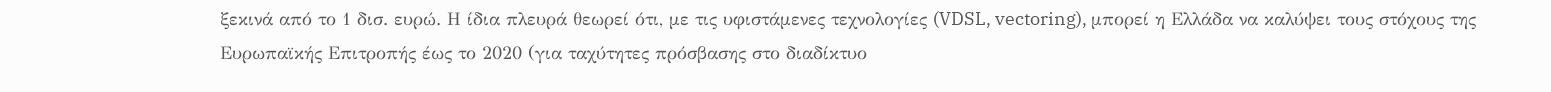ξεκινά από το 1 δισ. ευρώ. Η ίδια πλευρά θεωρεί ότι, με τις υφιστάμενες τεχνολογίες (VDSL, vectoring), μπορεί η Ελλάδα να καλύψει τους στόχους της Ευρωπαϊκής Επιτροπής έως το 2020 (για ταχύτητες πρόσβασης στο διαδίκτυο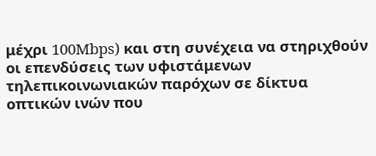μέχρι 100Mbps) και στη συνέχεια να στηριχθούν οι επενδύσεις των υφιστάμενων τηλεπικοινωνιακών παρόχων σε δίκτυα οπτικών ινών που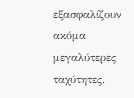εξασφαλίζουν ακόμα μεγαλύτερες ταχύτητες.